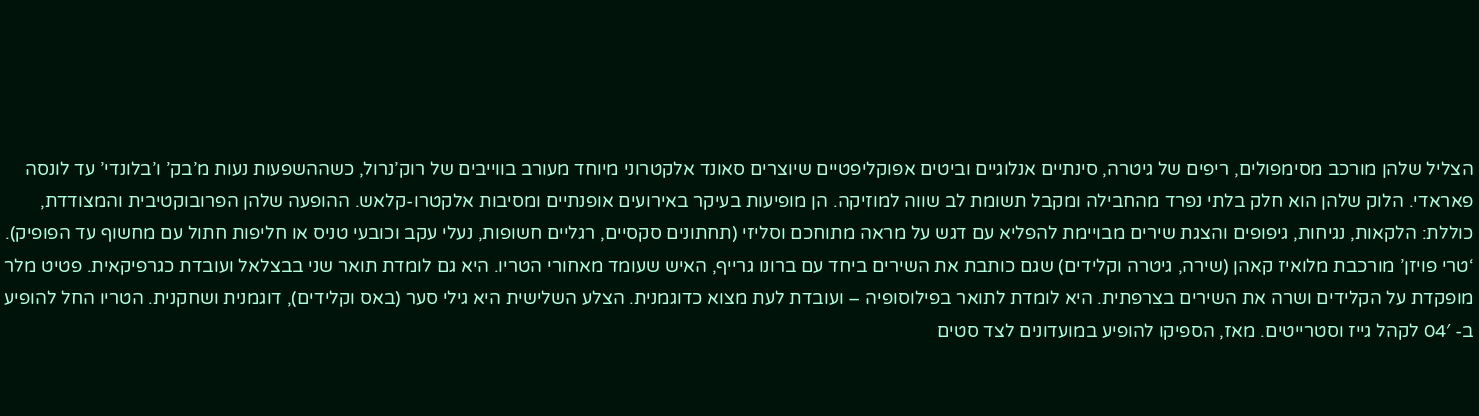הצליל שלהן מורכב מסימפולים, ריפים של גיטרה, סינתיים אנלוגיים וביטים אפוקליפטיים שיוצרים סאונד אלקטרוני מיוחד מעורב בווייבים של רוק’נרול, כשההשפעות נעות מ’בק’ ו’בלונדי’ עד לונסה פאראדי. הלוק שלהן הוא חלק בלתי נפרד מהחבילה ומקבל תשומת לב שווה למוזיקה. הן מופיעות בעיקר באירועים אופנתיים ומסיבות אלקטרו-קלאש. ההופעה שלהן הפרובוקטיבית והמצודדת, כוללת: הלקאות, נגיחות, גיפופים והצגת שירים מבויימת להפליא עם דגש על מראה מתוחכם וסליזי (תחתונים סקסיים, רגליים חשופות, נעלי עקב וכובעי טניס או חליפות חתול עם מחשוף עד הפופיק).
‘טרי פויזן’ מורכבת מלואיז קאהן (שירה, גיטרה וקלידים) שגם כותבת את השירים ביחד עם ברונו גרייף, האיש שעומד מאחורי הטריו. היא גם לומדת תואר שני בבצלאל ועובדת כגרפיקאית. פטיט מלר מופקדת על הקלידים ושרה את השירים בצרפתית. היא לומדת לתואר בפילוסופיה – ועובדת לעת מצוא כדוגמנית. הצלע השלישית היא גילי סער (באס וקלידים), דוגמנית ושחקנית. הטריו החל להופיע ב- 04′ לקהל גייז וסטרייטים. מאז, הספיקו להופיע במועדונים לצד סטים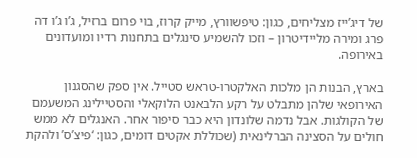של דיג’ייז מצליחים, כגון: טיפשוורץ, מייק קרוז, בוי פרום ברזיל, ג’ו ג’ו דה פרג ומירה מליידיטרון – וזכו להשמיע סינגלים בתחנות רדיו ומועדונים באירופה.

בארץ, הבנות הן מלכות האלקטרו-טראש סטייל. אין ספק שהסגנון האירופאי שלהן מתבלט על רקע הלבאנט הלוקאלי והסטיילינג המשעמם של הקולגות. אבל נדמה שלונדון היא כבר סיפור אחר. האנגלים לא ממש חולים על הסצינה הברלינאית (שכוללת אקטים דומים, כגון: ‘פיצ’ס’ ולהקת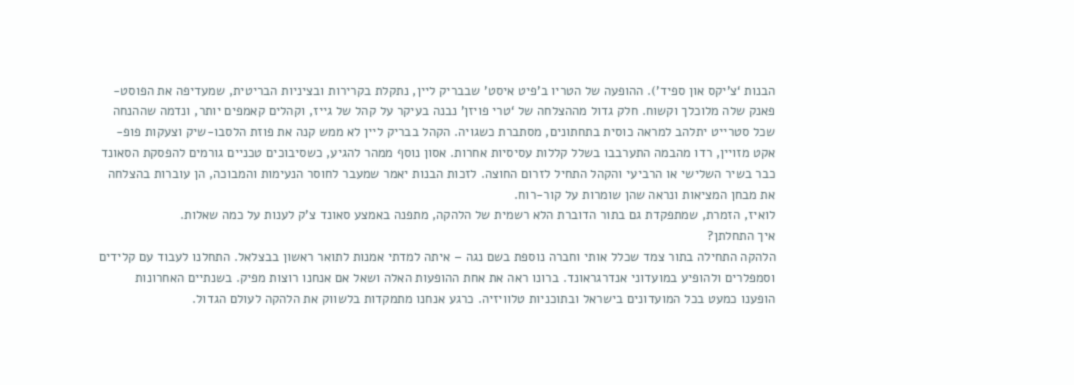הבנות ‘צ’יקס און ספיד’). ההופעה של הטריו ב’פיט איסט’ שבבריק ליין, נתקלת בקרירות ובציניות הבריטית, שמעדיפה את הפוסט-פאנק שלה מלוכלך וקשוח. חלק גדול מההצלחה של ‘טרי פויזן’ נבנה בעיקר על קהל של גייז, וקהלים קאמפים יותר, ונדמה שההנחה שכל סטרייט יתלהב למראה כוסית בתחתונים, מסתברת כשגויה. הקהל בבריק ליין לא ממש קנה את פוזת הלסבו-שיק וצעקות פופ-אקט מזויין, רדו מהבמה התערבבו בשלל קללות עסיסיות אחרות. אסון נוסף ממהר להגיע, כשסיבוכים טכניים גורמים להפסקת הסאונד כבר בשיר השלישי או הרביעי והקהל התחיל לזרום החוצה. לזכות הבנות יאמר שמעבר לחוסר הנעימות והמבוכה, הן עוברות בהצלחה את מבחן המציאות ונראה שהן שומרות על קור-רוח.
לואיז, הזמרת, שמתפקדת גם בתור הדוברת הלא רשמית של הלהקה, מתפנה באמצע סאונד צ’ק לענות על כמה שאלות.
איך התחלתן?
הלהקה התחילה בתור צמד שכלל אותי וחברה נוספת בשם נגה – איתה למדתי אמנות לתואר ראשון בבצלאל. התחלנו לעבוד עם קלידים וסמפלרים ולהופיע במועדוני אנדרגראונד. ברונו ראה את אחת ההופעות האלה ושאל אם אנחנו רוצות מפיק. בשנתיים האחרונות הופענו כמעט בכל המועדונים בישראל ובתוכניות טלוויזיה. כרגע אנחנו מתמקדות בלשווק את הלהקה לעולם הגדול.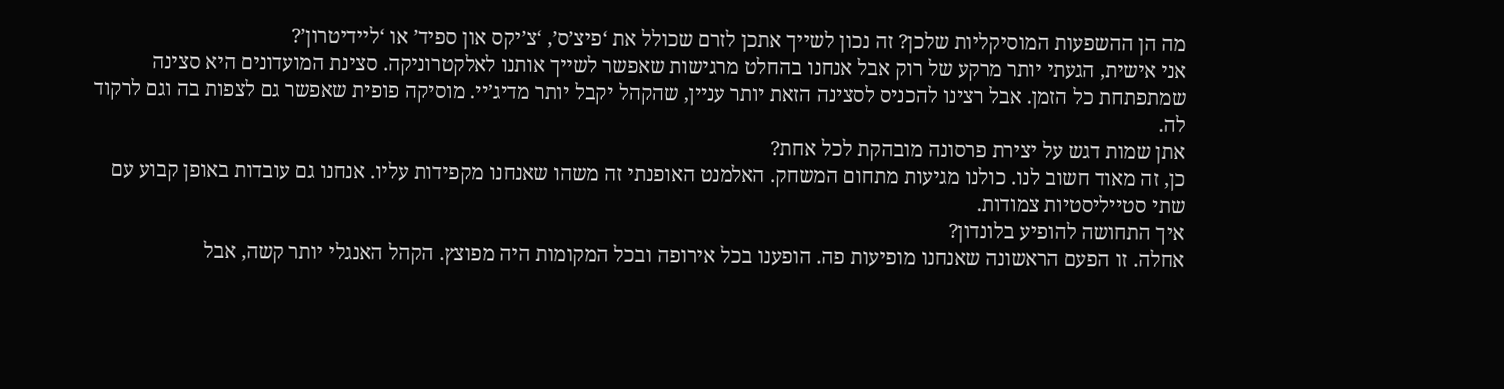מה הן ההשפעות המוסיקליות שלכן? זה נכון לשייך אתכן לזרם שכולל את ‘פיצ’ס’, ‘צ’יקס און ספיד’ או ‘ליידיטרון’?
אני אישית, הגעתי יותר מרקע של רוק אבל אנחנו בהחלט מרגישות שאפשר לשייך אותנו לאלקטרוניקה. סצינת המועדונים היא סצינה שמתפתחת כל הזמן. אבל רצינו להכניס לסצינה הזאת יותר עניין, שהקהל יקבל יותר מדיג’יי. מוסיקה פופית שאפשר גם לצפות בה וגם לרקוד לה.
אתן שמות דגש על יצירת פרסונה מובהקת לכל אחת?
כן, זה מאוד חשוב לנו. כולנו מגיעות מתחום המשחק. האלמנט האופנתי זה משהו שאנחנו מקפידות עליו. אנחנו גם עובדות באופן קבוע עם שתי סטייליסטיות צמודות.
איך התחושה להופיע בלונדון?
אחלה. זו הפעם הראשונה שאנחנו מופיעות פה. הופענו בכל אירופה ובכל המקומות היה מפוצץ. הקהל האנגלי יותר קשה, אבל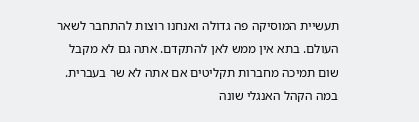תעשיית המוסיקה פה גדולה ואנחנו רוצות להתחבר לשאר העולם. בתא אין ממש לאן להתקדם. אתה גם לא מקבל שום תמיכה מחברות תקליטים אם אתה לא שר בעברית.
במה הקהל האנגלי שונה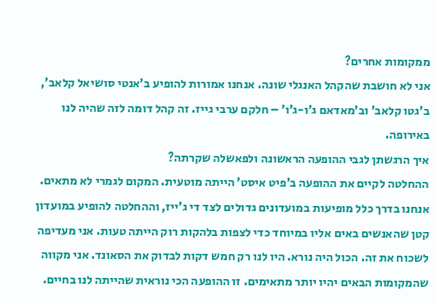ממקומות אחרים?
אני לא חושבת שהקהל האנגלי שונה. אנחנו אמורות להופיע ב’אנטי סושיאל קלאב’, ב’גטו קלאב’ וב’מאדאם ג’ו-ג’ו’ – חלקם ערבי גייז. זה קהל דומה לזה שהיה לנו באירופה.
איך הרגשתן לגבי ההופעה הראשונה ולפאשלה שקרתה?
ההחלטה לקיים את ההופעה ב’פיט איסט’ הייתה מוטעית. המקום לגמרי לא מתאים. אנחנו בדרך כלל מופיעות במועדונים גדולים לצד די ג’ייז, וההחלטה להופיע במועדון קטן שהאנשים באים אליו במיוחד כדי לצפות בלהקות רוק הייתה טעות. אני מעדיפה לשכוח את זה. הכול היה נורא. היו לנו רק חמש דקות לבדוק את הסאונד. אני מקווה שהמקומות הבאים יהיו יותר מתאימים. זו ההופעה הכי נוראית שהייתה לנו בחיים.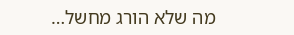מה שלא הורג מחשל…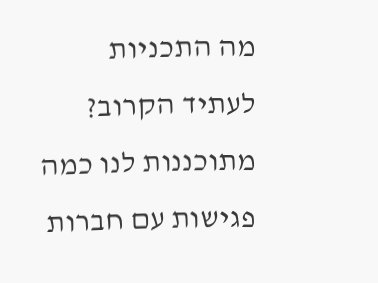מה התכניות לעתיד הקרוב?
מתוכננות לנו כמה פגישות עם חברות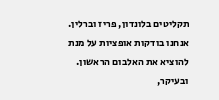תקליטים בלונדון, פריז וברלין. אנחנו בודקות אופציות על מנת להוציא את האלבום הראשון. ובעיקר,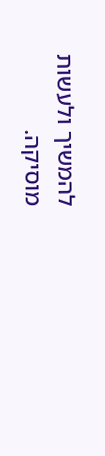להמשיך ולעשות מוסיקה.